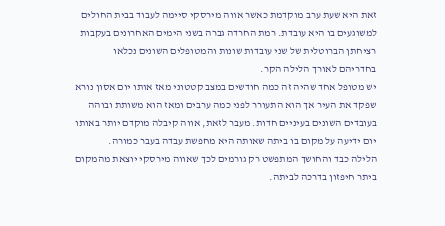זאת היא שעת ערב מוקדמת כאשר אווה מירסקי סיימה לעבוד בבית החולים למשוגעים בו היא עובדת. רמת החרדה גברה בשני הימים האחרונים בעקבות רציחתן הברוטלית של שני עובדות שונות והמטופלים השונים נכלאו בחדריהם לאורך הלילה הקר.
יש מטופל אחד שהיה זה כמה חודשים במצב קטטוני מאז אותו יום אסון נורא שפקד את העיר אך הוא התעורר לפני כמה ערבים ומאז הוא משותת ובוהה בעובדים השונים בעיניים חדות. מעבר לזאת, אווה קיבלה מוקדם יותר באותו יום ידיעה על מקום בו ביתה שאותה היא מחפשת עבדה בעבר כמורה.
הלילה כבד והחושך המתפשט רק גורמים לכך שאווה מירסקי יוצאת מהמקום ביתר חיפזון בדרכה לביתה.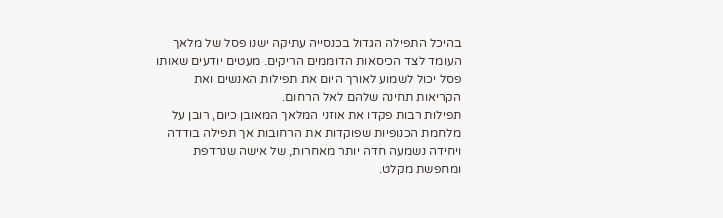בהיכל התפילה הגדול בכנסייה עתיקה ישנו פסל של מלאך העומד לצד הכיסאות הדוממים הריקים. מעטים יודעים שאותו פסל יכול לשמוע לאורך היום את תפילות האנשים ואת הקריאות תחינה שלהם לאל הרחום.
תפילות רבות פקדו את אוזני המלאך המאובן כיום, רובן על מלחמת הכנופיות שפוקדות את הרחובות אך תפילה בודדה ויחידה נשמעה חדה יותר מאחרות, של אישה שנרדפת ומחפשת מקלט.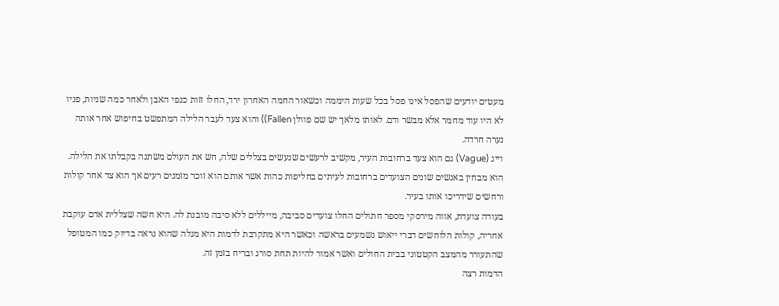מעטים יודעים שהפסל אינו פסל בכל שעות היממה וכשאור החמה האחרון ירד, החלו זזות כנפי האבן ולאחר כמה שניות, פניו לא היו עוד מחמר אלא מבשר ודם. לאותו מלאך יש שם פוולן Fallen)) והוא צעד לעבר הלילה המתפשט בחיפוש אחר אותה נערה חרדה.
וייג (Vague) גם הוא צעד ברחובות העיר, מקשיב לרעשים שנעשים בצללים שלה, חש את העולם משתנה בקבלתו את הלילה. הוא מבחין באנשים שונים הצועדים ברחובות לעיתים בחליפות כהות אשר אותם הוא זוכר מזמנים רעים אך הוא צד אחר קולות ורחשים שידריכו אותו בעיר.
בעודה צועדת, אווה מירסקי מספר חתולים החלו צועדים סביבה, מייללים ללא סיבה מובנת לה. היא חשה שצללית אדם עוקבת אחריה, קולות הלוחשים דברי ייאוש נשמעים בראשה וכאשר היא מתקרבת לדמות היא מגלה שהוא נראה בדיוק כמו המטופל שהתעורר מהמצב הקטטוני בבית החולים ואשר אמור להיות תחת סורג ובריח בזמן זה.
הדמות רצה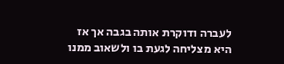לעברה ודוקרת אותה בגבה אך אז היא מצליחה לגעת בו ולשאוב ממנו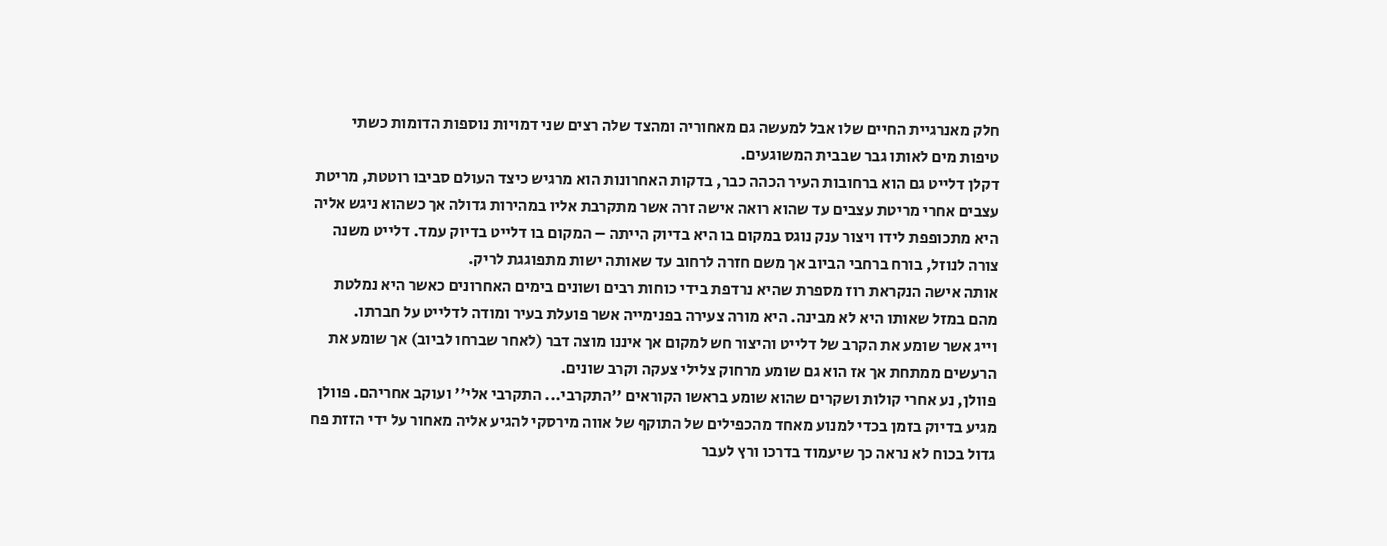חלק מאנרגיית החיים שלו אבל למעשה גם מאחוריה ומהצד שלה רצים שני דמויות נוספות הדומות כשתי טיפות מים לאותו גבר שבבית המשוגעים.
דקלן דלייט גם הוא ברחובות העיר הכהה כבר, בדקות האחרונות הוא מרגיש כיצד העולם סביבו רוטטת, מריטת עצבים אחרי מריטת עצבים עד שהוא רואה אישה זרה אשר מתקרבת אליו במהירות גדולה אך כשהוא ניגש אליה היא מתכופפת לידו ויצור ענק נוגס במקום בו היא בדיוק הייתה – המקום בו דלייט בדיוק עמד. דלייט משנה צורה לנוזל, בורח ברחבי הביוב אך משם חזרה לרחוב עד שאותה ישות מתפוגגת לריק.
אותה אישה הנקראת רוז מספרת שהיא נרדפת בידי כוחות רבים ושונים בימים האחרונים כאשר היא נמלטת מהם במזל שאותו היא לא מבינה. היא מורה צעירה בפנימייה אשר פועלת בעיר ומודה לדלייט על חברתו.
וייג אשר שומע את הקרב של דלייט והיצור חש למקום אך איננו מוצה דבר (לאחר שברחו לביוב) אך שומע את הרעשים ממתחת אך אז הוא גם שומע מרחוק צלילי צעקה וקרב שונים.
פוולן, נע אחרי קולות ושקרים שהוא שומע בראשו הקוראים ''התקרבי... התקרבי אלי'' ועוקב אחריהם. פוולן מגיע בדיוק בזמן בכדי למנוע מאחד מהכפילים של התוקף של אווה מירסקי להגיע אליה מאחור על ידי הזזת פח גדול בכוח לא נראה כך שיעמוד בדרכו ורץ לעבר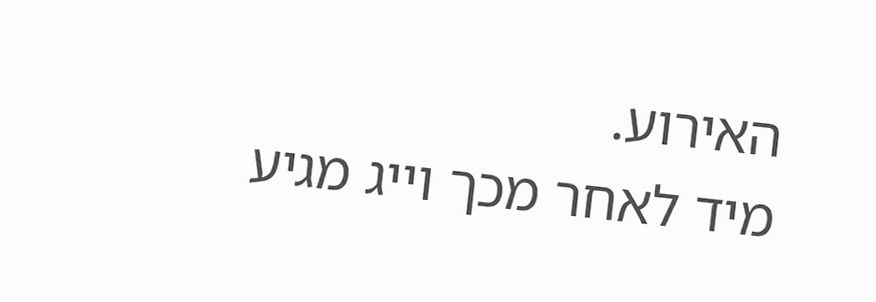האירוע.
מיד לאחר מכך וייג מגיע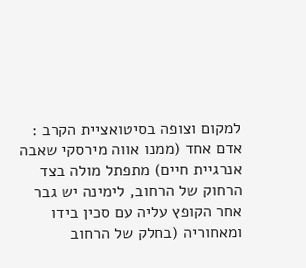למקום וצופה בסיטואציית הקרב : אדם אחד (ממנו אווה מירסקי שאבה אנרגיית חיים) מתפתל מולה בצד הרחוק של הרחוב, לימינה יש גבר אחר הקופץ עליה עם סכין בידו ומאחוריה (בחלק של הרחוב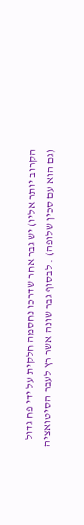הקרוב יותר אליו) יש גבר אחר שדרכו נחסמה חלקית על ידי פח גדול (גם הוא עם סכין שלופה) . לבסוף גבר שונה אשר רץ לעבר הסיטואציה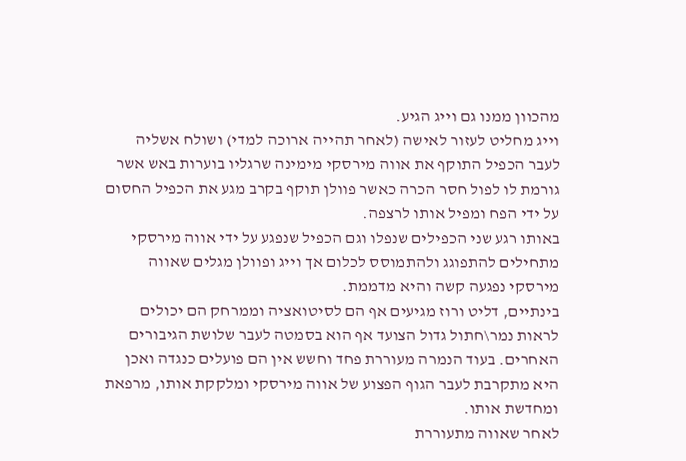מהכוון ממנו גם וייג הגיע.
וייג מחליט לעזור לאישה (לאחר תהייה ארוכה למדי) ושולח אשליה לעבר הכפיל התוקף את אווה מירסקי מימינה שרגליו בוערות באש אשר גורמת לו לפול חסר הכרה כאשר פוולן תוקף בקרב מגע את הכפיל החסום על ידי הפח ומפיל אותו לרצפה.
באותו רגע שני הכפילים שנפלו וגם הכפיל שנפגע על ידי אווה מירסקי מתחילים להתפוגג ולהתמוסס לכלום אך וייג ופוולן מגלים שאווה מירסקי נפגעה קשה והיא מדממת.
בינתיים, דליט ורוז מגיעים אף הם לסיטואציה וממרחק הם יכולים לראות נמר\חתול גדול הצועד אף הוא בסמטה לעבר שלושת הגיבורים האחרים. בעוד הנמרה מעוררת פחד וחשש אין הם פועלים כנגדה ואכן היא מתקרבת לעבר הגוף הפצוע של אווה מירסקי ומלקקת אותו, מרפאת ומחדשת אותו.
לאחר שאווה מתעוררת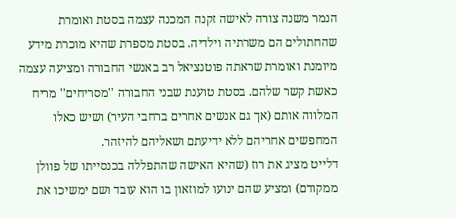הנמר משנה צורה לאישה זקנה המכנה עצמה בסטת ואומרת שהחתולים הם משרתיה וילדיה. בסטת מספרת שהיא מוכרת מידע מיומנת ואומרת שראתה פוטנציאל רב באנשי החבורה ומציעה עצמה כאשת קשר שלהם. בסטת טוענת שבני החבורה ''מסריחים'' מריח המלווה אותם (אך גם אנשים אחרים ברחבי העיר) ושיש כאלו המחפשים אחריהם ללא ידיעתם ושאליהם להיזהר.
דלייט מציג את רוז (שהיא האישה שהתפללה בכנסייתו של פוולן ממקודם) ומציע שהם ינועו למוזאון בו הוא עובד ושם ימשיכו את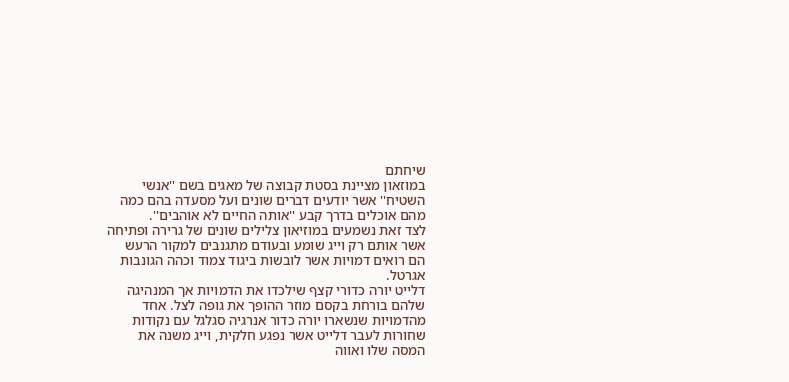שיחתם
במוזאון מציינת בסטת קבוצה של מאגים בשם ''אנשי השטיח'' אשר יודעים דברים שונים ועל מסעדה בהם כמה מהם אוכלים בדרך קבע ''אותה החיים לא אוהבים''.
לצד זאת נשמעים במוזיאון צלילים שונים של גרירה ופתיחה אשר אותם רק וייג שומע ובעודם מתגנבים למקור הרעש הם רואים דמויות אשר לובשות ביגוד צמוד וכהה הגונבות אגרטל.
דלייט יורה כדורי קצף שילכדו את הדמויות אך המנהיגה שלהם בורחת בקסם מוזר ההופך את גופה לצל. אחד מהדמויות שנשארו יורה כדור אנרגיה סגלגל עם נקודות שחורות לעבר דלייט אשר נפגע חלקית, וייג משנה את המסה שלו ואווה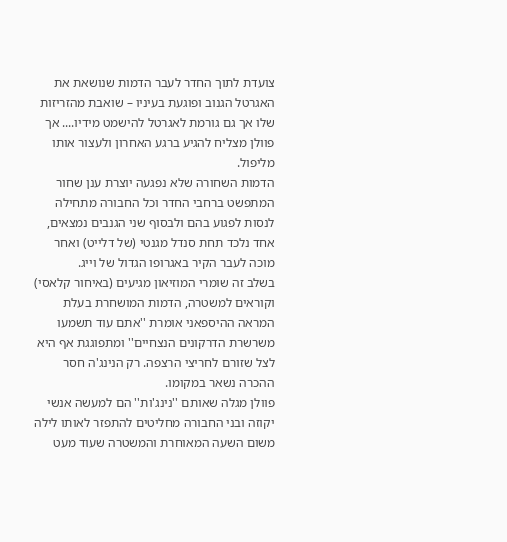צועדת לתוך החדר לעבר הדמות שנושאת את האגרטל הגנוב ופוגעת בעיניו – שואבת מהזריזות שלו אך גם גורמת לאגרטל להישמט מידיו.... אך פוולן מצליח להגיע ברגע האחרון ולעצור אותו מליפול.
הדמות השחורה שלא נפגעה יוצרת ענן שחור המתפשט ברחבי החדר וכל החבורה מתחילה לנסות לפגוע בהם ולבסוף שני הגנבים נמצאים, אחד נלכד תחת סנדל מגנטי (של דלייט) ואחר מוכה לעבר הקיר באגרופו הגדול של וייג.
בשלב זה שומרי המוזיאון מגיעים (באיחור קלאסי) וקוראים למשטרה, הדמות המושחרת בעלת המראה ההיספאני אומרת ''אתם עוד תשמעו משרשרת הדרקונים הנצחיים'' ומתפוגגת אף היא לצל שזורם לחריצי הרצפה. רק הנינג'ה חסר ההכרה נשאר במקומו.
פוולן מגלה שאותם ''נינג'ות'' הם למעשה אנשי יקוזה ובני החבורה מחליטים להתפזר לאותו לילה משום השעה המאוחרת והמשטרה שעוד מעט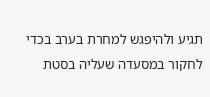תגיע ולהיפגש למחרת בערב בכדי לחקור במסעדה שעליה בסטת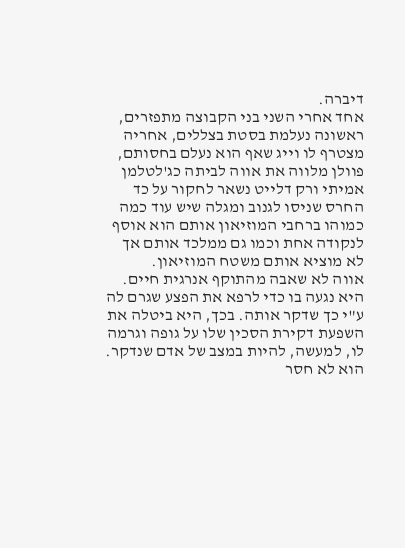דיברה.
אחד אחרי השני בני הקבוצה מתפזרים, ראשונה נעלמת בסטת בצללים, אחריה מצטרף לו וייג שאף הוא נעלם בחסותם, פוולן מלווה את אווה לביתה כג'לטלמן אמיתי ורק דלייט נשאר לחקור על כד החרס שניסו לגנוב ומגלה שיש עוד כמה כמוהו ברחבי המוזיאון אותם הוא אוסף לנקודה אחת וכמו גם ממלכד אותם אך לא מוציא אותם משטח המוזיאון.
אווה לא שאבה מהתוקף אנרגית חיים. היא נגעה בו כדי לרפא את הפצע שגרם לה ע"י כך שדקר אותה. בכך, היא ביטלה את השפעת דקירת הסכין שלו על גופה וגרמה לו, למעשה, להיות במצב של אדם שנדקר. הוא לא חסר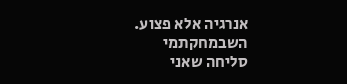אנרגיה אלא פצוע.
השבמחקתמי
סליחה שאני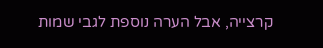קרצייה, אבל הערה נוספת לגבי שמות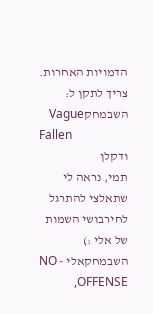הדמויות האחרות. צריך לתקן ל:
השבמחקVague
Fallen
ודקלן
תמי, נראה לי שתאלצי להתרגל לחירבושי השמות של אלי :)
השבמחקאלי - NO OFFENSE,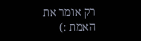רק אומר את האמת :)